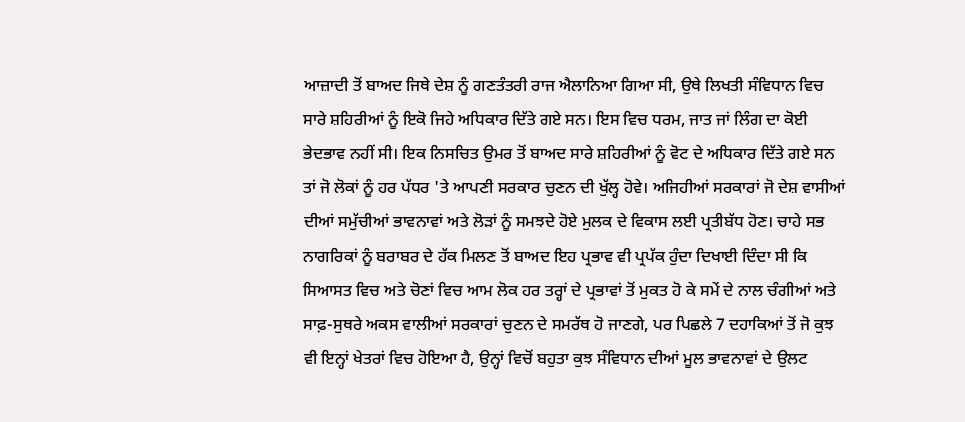ਆਜ਼ਾਦੀ ਤੋਂ ਬਾਅਦ ਜਿਥੇ ਦੇਸ਼ ਨੂੰ ਗਣਤੰਤਰੀ ਰਾਜ ਐਲਾਨਿਆ ਗਿਆ ਸੀ, ਉਥੇ ਲਿਖਤੀ ਸੰਵਿਧਾਨ ਵਿਚ ਸਾਰੇ ਸ਼ਹਿਰੀਆਂ ਨੂੰ ਇਕੋ ਜਿਹੇ ਅਧਿਕਾਰ ਦਿੱਤੇ ਗਏ ਸਨ। ਇਸ ਵਿਚ ਧਰਮ, ਜਾਤ ਜਾਂ ਲਿੰਗ ਦਾ ਕੋਈ ਭੇਦਭਾਵ ਨਹੀਂ ਸੀ। ਇਕ ਨਿਸਚਿਤ ਉਮਰ ਤੋਂ ਬਾਅਦ ਸਾਰੇ ਸ਼ਹਿਰੀਆਂ ਨੂੰ ਵੋਟ ਦੇ ਅਧਿਕਾਰ ਦਿੱਤੇ ਗਏ ਸਨ ਤਾਂ ਜੋ ਲੋਕਾਂ ਨੂੰ ਹਰ ਪੱਧਰ 'ਤੇ ਆਪਣੀ ਸਰਕਾਰ ਚੁਣਨ ਦੀ ਖੁੱਲ੍ਹ ਹੋਵੇ। ਅਜਿਹੀਆਂ ਸਰਕਾਰਾਂ ਜੋ ਦੇਸ਼ ਵਾਸੀਆਂ ਦੀਆਂ ਸਮੁੱਚੀਆਂ ਭਾਵਨਾਵਾਂ ਅਤੇ ਲੋੜਾਂ ਨੂੰ ਸਮਝਦੇ ਹੋਏ ਮੁਲਕ ਦੇ ਵਿਕਾਸ ਲਈ ਪ੍ਰਤੀਬੱਧ ਹੋਣ। ਚਾਹੇ ਸਭ ਨਾਗਰਿਕਾਂ ਨੂੰ ਬਰਾਬਰ ਦੇ ਹੱਕ ਮਿਲਣ ਤੋਂ ਬਾਅਦ ਇਹ ਪ੍ਰਭਾਵ ਵੀ ਪ੍ਰਪੱਕ ਹੁੰਦਾ ਦਿਖਾਈ ਦਿੰਦਾ ਸੀ ਕਿ ਸਿਆਸਤ ਵਿਚ ਅਤੇ ਚੋਣਾਂ ਵਿਚ ਆਮ ਲੋਕ ਹਰ ਤਰ੍ਹਾਂ ਦੇ ਪ੍ਰਭਾਵਾਂ ਤੋਂ ਮੁਕਤ ਹੋ ਕੇ ਸਮੇਂ ਦੇ ਨਾਲ ਚੰਗੀਆਂ ਅਤੇ ਸਾਫ਼-ਸੁਥਰੇ ਅਕਸ ਵਾਲੀਆਂ ਸਰਕਾਰਾਂ ਚੁਣਨ ਦੇ ਸਮਰੱਥ ਹੋ ਜਾਣਗੇ, ਪਰ ਪਿਛਲੇ 7 ਦਹਾਕਿਆਂ ਤੋਂ ਜੋ ਕੁਝ ਵੀ ਇਨ੍ਹਾਂ ਖੇਤਰਾਂ ਵਿਚ ਹੋਇਆ ਹੈ, ਉਨ੍ਹਾਂ ਵਿਚੋਂ ਬਹੁਤਾ ਕੁਝ ਸੰਵਿਧਾਨ ਦੀਆਂ ਮੂਲ ਭਾਵਨਾਵਾਂ ਦੇ ਉਲਟ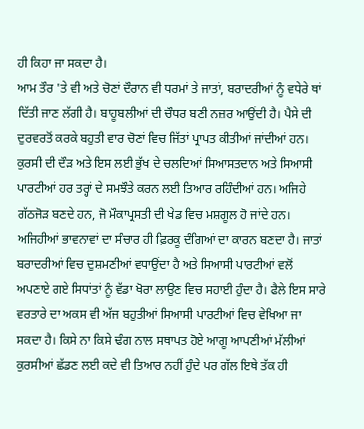ਹੀ ਕਿਹਾ ਜਾ ਸਕਦਾ ਹੈ।
ਆਮ ਤੌਰ 'ਤੇ ਵੀ ਅਤੇ ਚੋਣਾਂ ਦੌਰਾਨ ਵੀ ਧਰਮਾਂ ਤੇ ਜਾਤਾਂ, ਬਰਾਦਰੀਆਂ ਨੂੰ ਵਧੇਰੇ ਥਾਂ ਦਿੱਤੀ ਜਾਣ ਲੱਗੀ ਹੈ। ਬਾਹੂਬਲੀਆਂ ਦੀ ਚੌਧਰ ਬਣੀ ਨਜ਼ਰ ਆਉਂਦੀ ਹੈ। ਪੈਸੇ ਦੀ ਦੁਰਵਰਤੋਂ ਕਰਕੇ ਬਹੁਤੀ ਵਾਰ ਚੋਣਾਂ ਵਿਚ ਜਿੱਤਾਂ ਪ੍ਰਾਪਤ ਕੀਤੀਆਂ ਜਾਂਦੀਆਂ ਹਨ। ਕੁਰਸੀ ਦੀ ਦੌੜ ਅਤੇ ਇਸ ਲਈ ਭੁੱਖ ਦੇ ਚਲਦਿਆਂ ਸਿਆਸਤਦਾਨ ਅਤੇ ਸਿਆਸੀ ਪਾਰਟੀਆਂ ਹਰ ਤਰ੍ਹਾਂ ਦੇ ਸਮਝੌਤੇ ਕਰਨ ਲਈ ਤਿਆਰ ਰਹਿੰਦੀਆਂ ਹਨ। ਅਜਿਹੇ ਗੱਠਜੋੜ ਬਣਦੇ ਹਨ, ਜੋ ਮੌਕਾਪ੍ਰਸਤੀ ਦੀ ਖੇਡ ਵਿਚ ਮਸ਼ਗੂਲ ਹੋ ਜਾਂਦੇ ਹਨ। ਅਜਿਹੀਆਂ ਭਾਵਨਾਵਾਂ ਦਾ ਸੰਚਾਰ ਹੀ ਫ਼ਿਰਕੂ ਦੰਗਿਆਂ ਦਾ ਕਾਰਨ ਬਣਦਾ ਹੈ। ਜਾਤਾਂ ਬਰਾਦਰੀਆਂ ਵਿਚ ਦੁਸ਼ਮਣੀਆਂ ਵਧਾਉਂਦਾ ਹੈ ਅਤੇ ਸਿਆਸੀ ਪਾਰਟੀਆਂ ਵਲੋਂ ਅਪਣਾਏ ਗਏ ਸਿਧਾਂਤਾਂ ਨੂੰ ਵੱਡਾ ਖੋਰਾ ਲਾਉਣ ਵਿਚ ਸਹਾਈ ਹੁੰਦਾ ਹੈ। ਫੈਲੇ ਇਸ ਸਾਰੇ ਵਰਤਾਰੇ ਦਾ ਅਕਸ ਵੀ ਅੱਜ ਬਹੁਤੀਆਂ ਸਿਆਸੀ ਪਾਰਟੀਆਂ ਵਿਚ ਵੇਖਿਆ ਜਾ ਸਕਦਾ ਹੈ। ਕਿਸੇ ਨਾ ਕਿਸੇ ਢੰਗ ਨਾਲ ਸਥਾਪਤ ਹੋਏ ਆਗੂ ਆਪਣੀਆਂ ਮੱਲੀਆਂ ਕੁਰਸੀਆਂ ਛੱਡਣ ਲਈ ਕਦੇ ਵੀ ਤਿਆਰ ਨਹੀਂ ਹੁੰਦੇ ਪਰ ਗੱਲ ਇਥੇ ਤੱਕ ਹੀ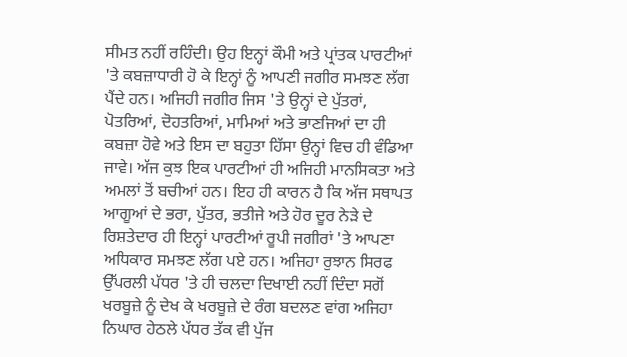ਸੀਮਤ ਨਹੀਂ ਰਹਿੰਦੀ। ਉਹ ਇਨ੍ਹਾਂ ਕੌਮੀ ਅਤੇ ਪ੍ਰਾਂਤਕ ਪਾਰਟੀਆਂ 'ਤੇ ਕਬਜ਼ਾਧਾਰੀ ਹੋ ਕੇ ਇਨ੍ਹਾਂ ਨੂੰ ਆਪਣੀ ਜਗੀਰ ਸਮਝਣ ਲੱਗ ਪੈਂਦੇ ਹਨ। ਅਜਿਹੀ ਜਗੀਰ ਜਿਸ 'ਤੇ ਉਨ੍ਹਾਂ ਦੇ ਪੁੱਤਰਾਂ, ਪੋਤਰਿਆਂ, ਦੋਹਤਰਿਆਂ, ਮਾਮਿਆਂ ਅਤੇ ਭਾਣਜਿਆਂ ਦਾ ਹੀ ਕਬਜ਼ਾ ਹੋਵੇ ਅਤੇ ਇਸ ਦਾ ਬਹੁਤਾ ਹਿੱਸਾ ਉਨ੍ਹਾਂ ਵਿਚ ਹੀ ਵੰਡਿਆ ਜਾਵੇ। ਅੱਜ ਕੁਝ ਇਕ ਪਾਰਟੀਆਂ ਹੀ ਅਜਿਹੀ ਮਾਨਸਿਕਤਾ ਅਤੇ ਅਮਲਾਂ ਤੋਂ ਬਚੀਆਂ ਹਨ। ਇਹ ਹੀ ਕਾਰਨ ਹੈ ਕਿ ਅੱਜ ਸਥਾਪਤ ਆਗੂਆਂ ਦੇ ਭਰਾ, ਪੁੱਤਰ, ਭਤੀਜੇ ਅਤੇ ਹੋਰ ਦੂਰ ਨੇੜੇ ਦੇ ਰਿਸ਼ਤੇਦਾਰ ਹੀ ਇਨ੍ਹਾਂ ਪਾਰਟੀਆਂ ਰੂਪੀ ਜਗੀਰਾਂ 'ਤੇ ਆਪਣਾ ਅਧਿਕਾਰ ਸਮਝਣ ਲੱਗ ਪਏ ਹਨ। ਅਜਿਹਾ ਰੁਝਾਨ ਸਿਰਫ ਉੱਪਰਲੀ ਪੱਧਰ 'ਤੇ ਹੀ ਚਲਦਾ ਦਿਖਾਈ ਨਹੀਂ ਦਿੰਦਾ ਸਗੋਂ ਖਰਬੂਜ਼ੇ ਨੂੰ ਦੇਖ ਕੇ ਖਰਬੂਜ਼ੇ ਦੇ ਰੰਗ ਬਦਲਣ ਵਾਂਗ ਅਜਿਹਾ ਨਿਘਾਰ ਹੇਠਲੇ ਪੱਧਰ ਤੱਕ ਵੀ ਪੁੱਜ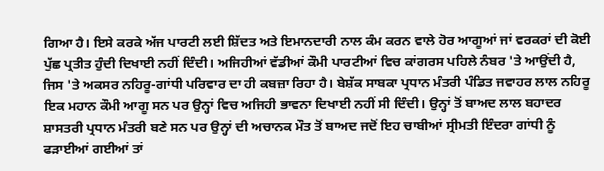ਗਿਆ ਹੈ। ਇਸੇ ਕਰਕੇ ਅੱਜ ਪਾਰਟੀ ਲਈ ਸ਼ਿੱਦਤ ਅਤੇ ਇਮਾਨਦਾਰੀ ਨਾਲ ਕੰਮ ਕਰਨ ਵਾਲੇ ਹੋਰ ਆਗੂਆਂ ਜਾਂ ਵਰਕਰਾਂ ਦੀ ਕੋਈ ਪੁੱਛ ਪ੍ਰਤੀਤ ਹੁੰਦੀ ਦਿਖਾਈ ਨਹੀਂ ਦਿੰਦੀ। ਅਜਿਹੀਆਂ ਵੱਡੀਆਂ ਕੌਮੀ ਪਾਰਟੀਆਂ ਵਿਚ ਕਾਂਗਰਸ ਪਹਿਲੇ ਨੰਬਰ 'ਤੇ ਆਉਂਦੀ ਹੈ, ਜਿਸ 'ਤੇ ਅਕਸਰ ਨਹਿਰੂ-ਗਾਂਧੀ ਪਰਿਵਾਰ ਦਾ ਹੀ ਕਬਜ਼ਾ ਰਿਹਾ ਹੈ। ਬੇਸ਼ੱਕ ਸਾਬਕਾ ਪ੍ਰਧਾਨ ਮੰਤਰੀ ਪੰਡਿਤ ਜਵਾਹਰ ਲਾਲ ਨਹਿਰੂ ਇਕ ਮਹਾਨ ਕੌਮੀ ਆਗੂ ਸਨ ਪਰ ਉਨ੍ਹਾਂ ਵਿਚ ਅਜਿਹੀ ਭਾਵਨਾ ਦਿਖਾਈ ਨਹੀਂ ਸੀ ਦਿੰਦੀ। ਉਨ੍ਹਾਂ ਤੋਂ ਬਾਅਦ ਲਾਲ ਬਹਾਦਰ ਸ਼ਾਸਤਰੀ ਪ੍ਰਧਾਨ ਮੰਤਰੀ ਬਣੇ ਸਨ ਪਰ ਉਨ੍ਹਾਂ ਦੀ ਅਚਾਨਕ ਮੌਤ ਤੋਂ ਬਾਅਦ ਜਦੋਂ ਇਹ ਚਾਬੀਆਂ ਸ੍ਰੀਮਤੀ ਇੰਦਰਾ ਗਾਂਧੀ ਨੂੰ ਫੜਾਈਆਂ ਗਈਆਂ ਤਾਂ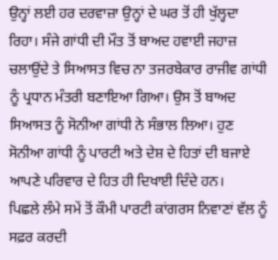ਉਨ੍ਹਾਂ ਲਈ ਹਰ ਦਰਵਾਜ਼ਾ ਉਨ੍ਹਾਂ ਦੇ ਘਰ ਤੋਂ ਹੀ ਖੁੱਲ੍ਹਦਾ ਰਿਹਾ। ਸੰਜੇ ਗਾਂਧੀ ਦੀ ਮੌਤ ਤੋਂ ਬਾਅਦ ਹਵਾਈ ਜਹਾਜ਼ ਚਲਾਉਂਦੇ ਤੇ ਸਿਆਸਤ ਵਿਚ ਨਾ ਤਜਰਬੇਕਾਰ ਰਾਜੀਵ ਗਾਂਧੀ ਨੂੰ ਪ੍ਰਧਾਨ ਮੰਤਰੀ ਬਣਾਇਆ ਗਿਆ। ਉਸ ਤੋਂ ਬਾਅਦ ਸਿਆਸਤ ਨੂੰ ਸੋਨੀਆ ਗਾਂਧੀ ਨੇ ਸੰਭਾਲ ਲਿਆ। ਹੁਣ ਸੋਨੀਆ ਗਾਂਧੀ ਨੂੰ ਪਾਰਟੀ ਅਤੇ ਦੇਸ਼ ਦੇ ਹਿਤਾਂ ਦੀ ਬਜਾਏ ਆਪਣੇ ਪਰਿਵਾਰ ਦੇ ਹਿਤ ਹੀ ਦਿਖਾਈ ਦਿੰਦੇ ਹਨ।
ਪਿਛਲੇ ਲੰਮੇ ਸਮੇਂ ਤੋਂ ਕੌਮੀ ਪਾਰਟੀ ਕਾਂਗਰਸ ਨਿਵਾਣਾਂ ਵੱਲ ਨੂੰ ਸਫ਼ਰ ਕਰਦੀ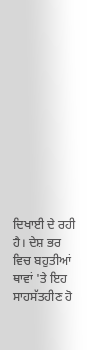ਦਿਖਾਈ ਦੇ ਰਹੀ ਹੈ। ਦੇਸ਼ ਭਰ ਵਿਚ ਬਹੁਤੀਆਂ ਥਾਵਾਂ 'ਤੇ ਇਹ ਸਾਹਸੱਤਹੀਣ ਹੋ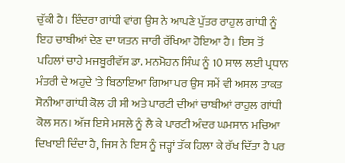ਚੁੱਕੀ ਹੈ। ਇੰਦਰਾ ਗਾਂਧੀ ਵਾਂਗ ਉਸ ਨੇ ਆਪਣੇ ਪੁੱਤਰ ਰਾਹੁਲ ਗਾਂਧੀ ਨੂੰ ਇਹ ਚਾਬੀਆਂ ਦੇਣ ਦਾ ਯਤਨ ਜਾਰੀ ਰੱਖਿਆ ਹੋਇਆ ਹੈ। ਇਸ ਤੋਂ ਪਹਿਲਾਂ ਚਾਹੇ ਮਜਬੂਰੀਵੱਸ ਡਾ. ਮਨਮੋਹਨ ਸਿੰਘ ਨੂੰ 10 ਸਾਲ ਲਈ ਪ੍ਰਧਾਨ ਮੰਤਰੀ ਦੇ ਅਹੁਦੇ 'ਤੇ ਬਿਠਾਇਆ ਗਿਆ ਪਰ ਉਸ ਸਮੇਂ ਵੀ ਅਸਲ ਤਾਕਤ ਸੋਨੀਆ ਗਾਂਧੀ ਕੋਲ ਹੀ ਸੀ ਅਤੇ ਪਾਰਟੀ ਦੀਆਂ ਚਾਬੀਆਂ ਰਾਹੁਲ ਗਾਂਧੀ ਕੋਲ ਸਨ। ਅੱਜ ਇਸੇ ਮਸਲੇ ਨੂੰ ਲੈ ਕੇ ਪਾਰਟੀ ਅੰਦਰ ਘਮਸਾਨ ਮਚਿਆ ਦਿਖਾਈ ਦਿੰਦਾ ਹੈ, ਜਿਸ ਨੇ ਇਸ ਨੂੰ ਜੜ੍ਹਾਂ ਤੱਕ ਹਿਲਾ ਕੇ ਰੱਖ ਦਿੱਤਾ ਹੈ ਪਰ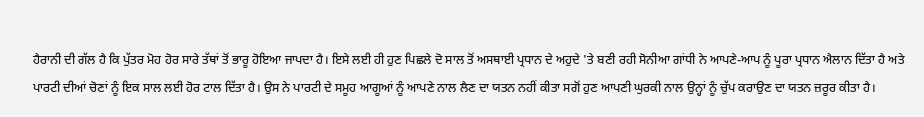ਹੈਰਾਨੀ ਦੀ ਗੱਲ ਹੈ ਕਿ ਪੁੱਤਰ ਮੋਹ ਹੋਰ ਸਾਰੇ ਤੱਥਾਂ ਤੋਂ ਭਾਰੂ ਹੋਇਆ ਜਾਪਦਾ ਹੈ। ਇਸੇ ਲਈ ਹੀ ਹੁਣ ਪਿਛਲੇ ਦੋ ਸਾਲ ਤੋਂ ਅਸਥਾਈ ਪ੍ਰਧਾਨ ਦੇ ਅਹੁਦੇ 'ਤੇ ਬਣੀ ਰਹੀ ਸੋਨੀਆ ਗਾਂਧੀ ਨੇ ਆਪਣੇ-ਆਪ ਨੂੰ ਪੂਰਾ ਪ੍ਰਧਾਨ ਐਲਾਨ ਦਿੱਤਾ ਹੈ ਅਤੇ ਪਾਰਟੀ ਦੀਆਂ ਚੋਣਾਂ ਨੂੰ ਇਕ ਸਾਲ ਲਈ ਹੋਰ ਟਾਲ ਦਿੱਤਾ ਹੈ। ਉਸ ਨੇ ਪਾਰਟੀ ਦੇ ਸਮੂਹ ਆਗੂਆਂ ਨੂੰ ਆਪਣੇ ਨਾਲ ਲੈਣ ਦਾ ਯਤਨ ਨਹੀਂ ਕੀਤਾ ਸਗੋਂ ਹੁਣ ਆਪਣੀ ਘੁਰਕੀ ਨਾਲ ਉਨ੍ਹਾਂ ਨੂੰ ਚੁੱਪ ਕਰਾਉਣ ਦਾ ਯਤਨ ਜ਼ਰੂਰ ਕੀਤਾ ਹੈ।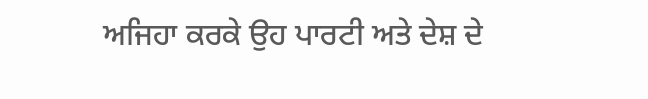ਅਜਿਹਾ ਕਰਕੇ ਉਹ ਪਾਰਟੀ ਅਤੇ ਦੇਸ਼ ਦੇ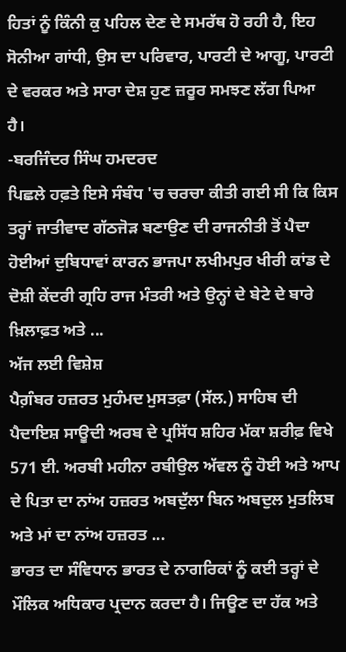ਹਿਤਾਂ ਨੂੰ ਕਿੰਨੀ ਕੁ ਪਹਿਲ ਦੇਣ ਦੇ ਸਮਰੱਥ ਹੋ ਰਹੀ ਹੈ, ਇਹ ਸੋਨੀਆ ਗਾਂਧੀ, ਉਸ ਦਾ ਪਰਿਵਾਰ, ਪਾਰਟੀ ਦੇ ਆਗੂ, ਪਾਰਟੀ ਦੇ ਵਰਕਰ ਅਤੇ ਸਾਰਾ ਦੇਸ਼ ਹੁਣ ਜ਼ਰੂਰ ਸਮਝਣ ਲੱਗ ਪਿਆ ਹੈ।
-ਬਰਜਿੰਦਰ ਸਿੰਘ ਹਮਦਰਦ
ਪਿਛਲੇ ਹਫ਼ਤੇ ਇਸੇ ਸੰਬੰਧ 'ਚ ਚਰਚਾ ਕੀਤੀ ਗਈ ਸੀ ਕਿ ਕਿਸ ਤਰ੍ਹਾਂ ਜਾਤੀਵਾਦ ਗੱਠਜੋੜ ਬਣਾਉਣ ਦੀ ਰਾਜਨੀਤੀ ਤੋਂ ਪੈਦਾ ਹੋਈਆਂ ਦੁਬਿਧਾਵਾਂ ਕਾਰਨ ਭਾਜਪਾ ਲਖੀਮਪੁਰ ਖੀਰੀ ਕਾਂਡ ਦੇ ਦੋਸ਼ੀ ਕੇਂਦਰੀ ਗ੍ਰਹਿ ਰਾਜ ਮੰਤਰੀ ਅਤੇ ਉਨ੍ਹਾਂ ਦੇ ਬੇਟੇ ਦੇ ਬਾਰੇ ਖ਼ਿਲਾਫ਼ਤ ਅਤੇ ...
ਅੱਜ ਲਈ ਵਿਸ਼ੇਸ਼
ਪੈਗ਼ੰਬਰ ਹਜ਼ਰਤ ਮੁਹੰਮਦ ਮੁਸਤਫ਼ਾ (ਸੱਲ.) ਸਾਹਿਬ ਦੀ ਪੈਦਾਇਸ਼ ਸਾਊਦੀ ਅਰਬ ਦੇ ਪ੍ਰਸਿੱਧ ਸ਼ਹਿਰ ਮੱਕਾ ਸ਼ਰੀਫ਼ ਵਿਖੇ 571 ਈ. ਅਰਬੀ ਮਹੀਨਾ ਰਬੀਉਲ ਅੱਵਲ ਨੂੰ ਹੋਈ ਅਤੇ ਆਪ ਦੇ ਪਿਤਾ ਦਾ ਨਾਂਅ ਹਜ਼ਰਤ ਅਬਦੁੱਲਾ ਬਿਨ ਅਬਦੁਲ ਮੁਤਲਿਬ ਅਤੇ ਮਾਂ ਦਾ ਨਾਂਅ ਹਜ਼ਰਤ ...
ਭਾਰਤ ਦਾ ਸੰਵਿਧਾਨ ਭਾਰਤ ਦੇ ਨਾਗਰਿਕਾਂ ਨੂੰ ਕਈ ਤਰ੍ਹਾਂ ਦੇ ਮੌਲਿਕ ਅਧਿਕਾਰ ਪ੍ਰਦਾਨ ਕਰਦਾ ਹੈ। ਜਿਊਣ ਦਾ ਹੱਕ ਅਤੇ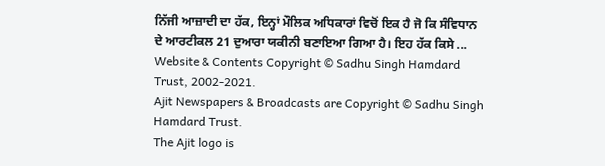ਨਿੱਜੀ ਆਜ਼ਾਦੀ ਦਾ ਹੱਕ, ਇਨ੍ਹਾਂ ਮੌਲਿਕ ਅਧਿਕਾਰਾਂ ਵਿਚੋਂ ਇਕ ਹੈ ਜੋ ਕਿ ਸੰਵਿਧਾਨ ਦੇ ਆਰਟੀਕਲ 21 ਦੁਆਰਾ ਯਕੀਨੀ ਬਣਾਇਆ ਗਿਆ ਹੈ। ਇਹ ਹੱਕ ਕਿਸੇ ...
Website & Contents Copyright © Sadhu Singh Hamdard Trust, 2002-2021.
Ajit Newspapers & Broadcasts are Copyright © Sadhu Singh Hamdard Trust.
The Ajit logo is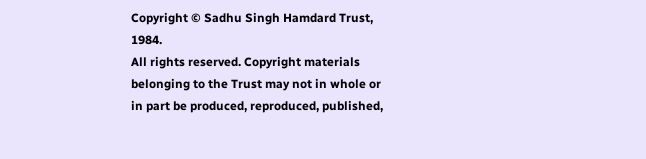Copyright © Sadhu Singh Hamdard Trust, 1984.
All rights reserved. Copyright materials belonging to the Trust may not in whole or in part be produced, reproduced, published,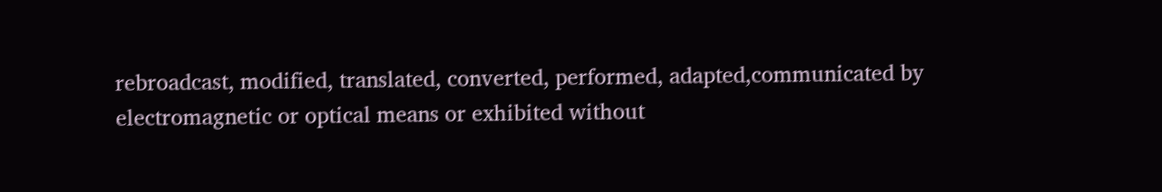rebroadcast, modified, translated, converted, performed, adapted,communicated by electromagnetic or optical means or exhibited without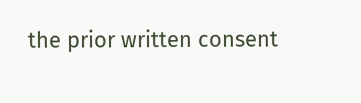the prior written consent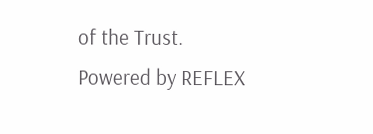of the Trust.
Powered by REFLEX